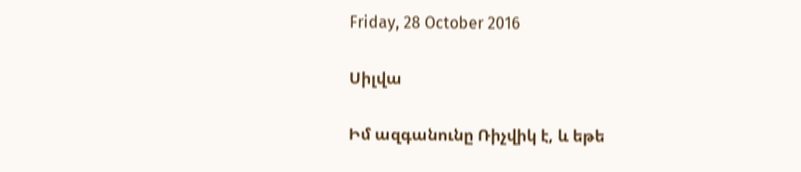Friday, 28 October 2016

Սիլվա

Իմ ազգանունը Ռիչվիկ է, և եթե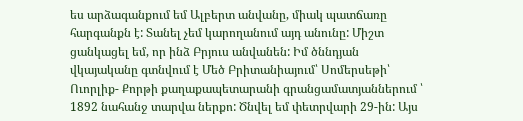ես արձագանքում եմ Ալբերտ անվանը, միակ պատճառը հարգանքն է: Տանել չեմ կարողանում այդ անունը: Միշտ ցանկացել եմ, որ ինձ Բրյուս անվանեն: Իմ ծննդյան վկայականը գտնվում է Մեծ Բրիտանիայում՝ Սոմերսեթի՝ Ուորլիք- Քորթի քաղաքապետարանի գրանցամատյաններում ՝ 1892 նահանջ տարվա ներքո: Ծնվել եմ փետրվարի 29-ին: Այս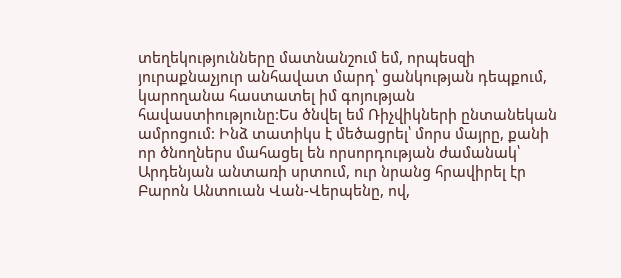տեղեկությունները մատնանշում եմ, որպեսզի յուրաքնաչյուր անհավատ մարդ՝ ցանկության դեպքում, կարողանա հաստատել իմ գոյության հավաստիությունը:Ես ծնվել եմ Ռիչվիկների ընտանեկան ամրոցում: Ինձ տատիկս է մեծացրել՝ մորս մայրը, քանի որ ծնողներս մահացել են որսորդության ժամանակ՝ Արդենյան անտառի սրտում, ուր նրանց հրավիրել էր Բարոն Անտուան Վան-Վերպենը, ով,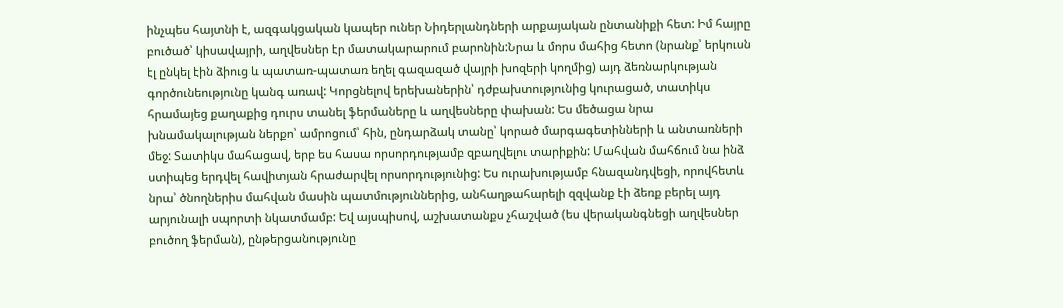ինչպես հայտնի է, ազգակցական կապեր ուներ Նիդերլանդների արքայական ընտանիքի հետ: Իմ հայրը բուծած՝ կիսավայրի, աղվեսներ էր մատակարարում բարոնին:Նրա և մորս մահից հետո (նրանք՝ երկուսն էլ ընկել էին ձիուց և պատառ-պատառ եղել գազազած վայրի խոզերի կողմից) այդ ձեռնարկության գործունեությունը կանգ առավ: Կորցնելով երեխաներին՝ դժբախտությունից կուրացած, տատիկս հրամայեց քաղաքից դուրս տանել ֆերմաները և աղվեսները փախան: Ես մեծացա նրա խնամակալության ներքո՝ ամրոցում՝ հին, ընդարձակ տանը՝ կորած մարգագետինների և անտառների մեջ: Տատիկս մահացավ, երբ ես հասա որսորդությամբ զբաղվելու տարիքին: Մահվան մահճում նա ինձ ստիպեց երդվել հավիտյան հրաժարվել որսորդությունից: Ես ուրախությամբ հնազանդվեցի, որովհետև նրա՝ ծնողներիս մահվան մասին պատմություններից, անհաղթահարելի զզվանք էի ձեռք բերել այդ արյունալի սպորտի նկատմամբ: Եվ այսպիսով, աշխատանքս չհաշված (ես վերականգնեցի աղվեսներ բուծող ֆերման), ընթերցանությունը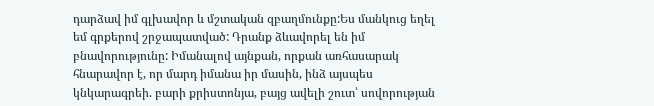դարձավ իմ գլխավոր և մշտական զբաղմունքը:Ես մանկուց եղել եմ գրքերով շրջապատված: Դրանք ձևավորել են իմ բնավորությունը: Իմանալով այնքան, որքան առհասարակ հնարավոր է, որ մարդ իմանա իր մասին, ինձ այսպես կնկարագրեի. բարի քրիստոնյա, բայց ավելի շուտ՝ սովորության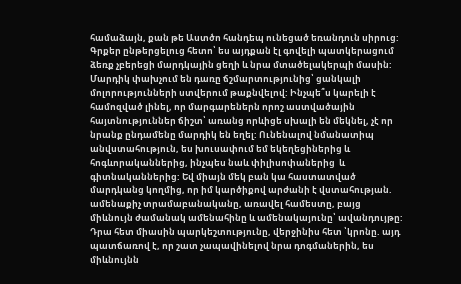համաձայն, քան թե Աստծո հանդեպ ունեցած եռանդուն սիրուց: Գրքեր ընթերցելուց հետո՝ ես այդքան էլ գովելի պատկերացում ձեռք չբերեցի մարդկային ցեղի և նրա մտածելակերպի մասին: Մարդիկ փախչում են դառը ճշմարտությունից՝ ցանկալի մոլորությունների ստվերում թաքնվելով: Ինչպե՞ս կարելի է համոզված լինել, որ մարգարեներն որոշ աստվածային հայտնություններ ճիշտ՝ առանց որևիցե սխալի են մեկնել, չէ որ նրանք ընդամենը մարդիկ են եղել: Ունենալով նմանատիպ անվստահություն, ես խուսափում եմ եկեղեցիներից և հոգևորականներից, ինչպես նաև փիլիսոփաներից  և գիտնականներից: Եվ միայն մեկ բան կա հաստատված մարդկանց կողմից, որ իմ կարծիքով արժանի է վստահության. ամենաքիչ տրամաբանականը, առավել համեստը, բայց միևնույն ժամանակ ամենահինը և ամենակայունը՝ ավանդույթը: Դրա հետ միասին պարկեշտությունը, վերջինիս հետ ՝կրոնը. այդ պատճառով է, որ շատ չապավինելով նրա դոգմաներին, ես միևնույնն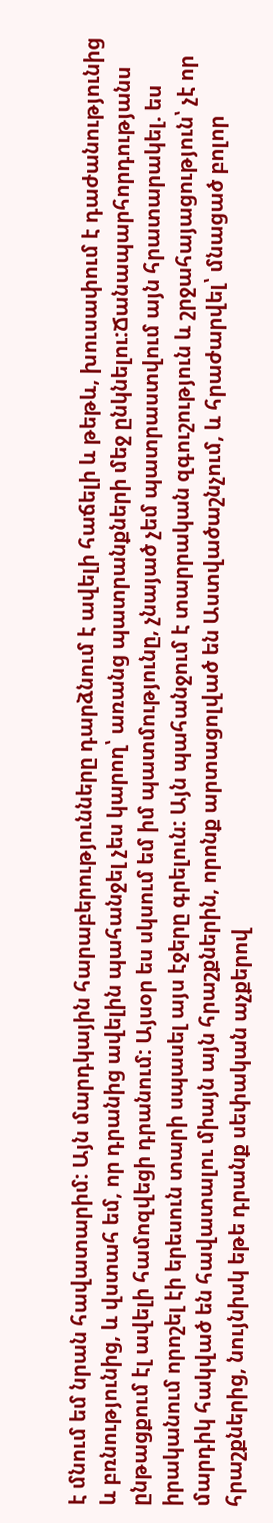է մնում եմ նրան հավատարիմ: Այն մարդկային հարաբերությունները դարձնում է ավելի հաճելի և թեթև, խուսափում է դաժանությունից և բռնությունից, և վստահ եմ, որ դրանից ավելին պահանջել չես կարող՝ առանց պատրանքների մեջ ընկնելու:Ճանապարհորդությանս ընթացքում էլ ավելի համոզվեցի դրանում: Այսօր ես սկսում եմ իմ պատմությունը, չնայած չեմ պատրաստվում այն հրատարակել. ես իրականում որոշել էի երեսուն տարի սպասել այս էջերը գրելուն: Այն պահանջում է տարրական զգուշություն և շրջահայացություն՝ չէ որ մարդիկ հակված են հավատալու միայն այն հրաշքներին, որոնք արտացոլված են Աստվածաշնչում, և հրաժարվել՝ մնացած բոլոր հրաշքներից, նույնիսկ եթե դրանք սեփական աչքերով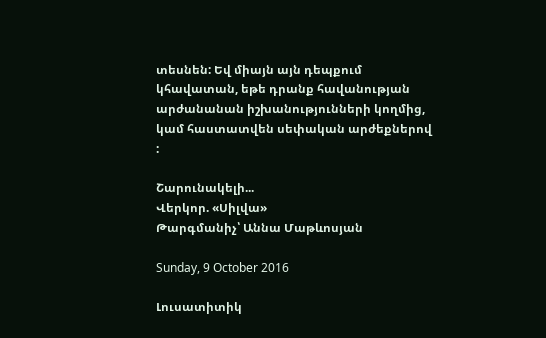տեսնեն: Եվ միայն այն դեպքում կհավատան, եթե դրանք հավանության արժանանան իշխանությունների կողմից, կամ հաստատվեն սեփական արժեքներով :

Շարունակելի...
Վերկոր. «Սիլվա»
Թարգմանիչ՝ Աննա Մաթևոսյան

Sunday, 9 October 2016

Լուսատիտիկ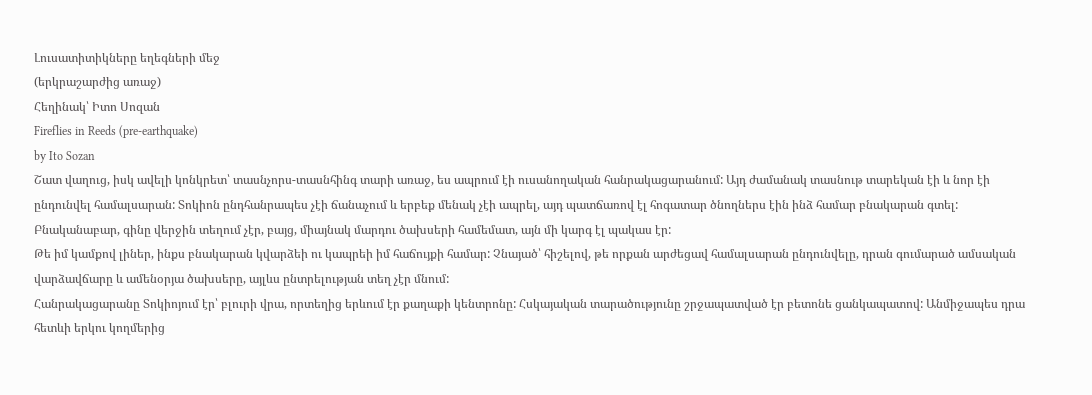Լուսատիտիկները եղեգների մեջ
(երկրաշարժից առաջ)
Հեղինակ՝ Իտո Սոզան
Fireflies in Reeds (pre-earthquake)
by Ito Sozan
Շատ վաղուց, իսկ ավելի կոնկրետ՝ տասնչորս-տասնհինգ տարի առաջ, ես ապրում էի ուսանողական հանրակացարանում: Այդ ժամանակ տասնութ տարեկան էի և նոր էի ընդունվել համալսարան: Տոկիոն ընդհանրապես չէի ճանաչում և երբեք մենակ չէի ապրել, այդ պատճառով էլ հոգատար ծնողներս էին ինձ համար բնակարան գտել: Բնականաբար, գինը վերջին տեղում չէր, բայց, միայնակ մարդու ծախսերի համեմատ, այն մի կարգ էլ պակաս էր:
Թե իմ կամքով լիներ, ինքս բնակարան կվարձեի ու կապրեի իմ հաճույքի համար: Չնայած՝ հիշելով, թե որքան արժեցավ համալսարան ընդունվելը, դրան գումարած ամսական վարձավճարը և ամենօրյա ծախսերը, այլևս ընտրելության տեղ չէր մնում:
Հանրակացարանը Տոկիոյում էր՝ բլուրի վրա, որտեղից երևում էր քաղաքի կենտրոնը: Հսկայական տարածությունը շրջապատված էր բետոնե ցանկապատով: Անմիջապես դրա հետևի երկու կողմերից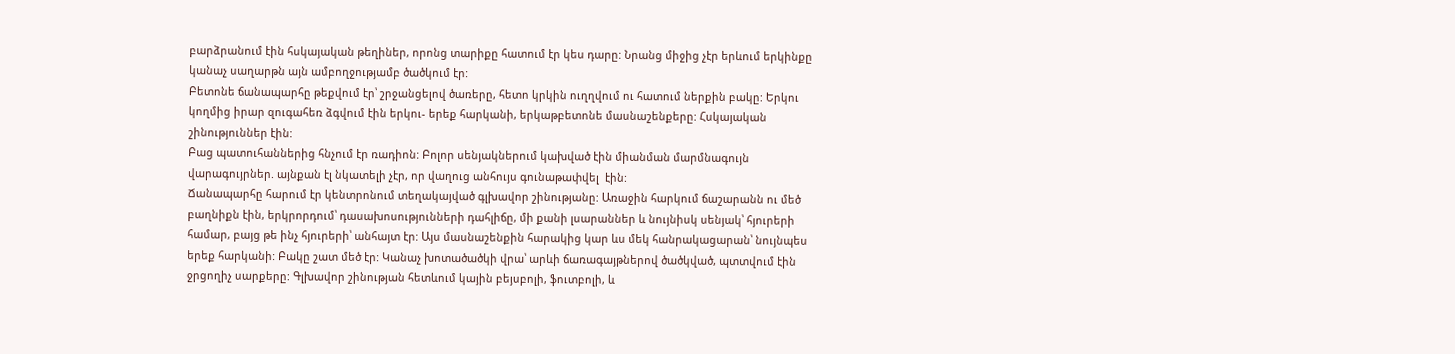բարձրանում էին հսկայական թեղիներ, որոնց տարիքը հատում էր կես դարը: Նրանց միջից չէր երևում երկինքը կանաչ սաղարթն այն ամբողջությամբ ծածկում էր:
Բետոնե ճանապարհը թեքվում էր՝ շրջանցելով ծառերը, հետո կրկին ուղղվում ու հատում ներքին բակը: Երկու կողմից իրար զուգահեռ ձգվում էին երկու- երեք հարկանի, երկաթբետոնե մասնաշենքերը: Հսկայական շինություններ էին:
Բաց պատուհաններից հնչում էր ռադիոն: Բոլոր սենյակներում կախված էին միանման մարմնագույն վարագույրներ. այնքան էլ նկատելի չէր, որ վաղուց անհույս գունաթափվել  էին:
Ճանապարհը հարում էր կենտրոնում տեղակայված գլխավոր շինությանը: Առաջին հարկում ճաշարանն ու մեծ բաղնիքն էին, երկրորդում՝ դասախոսությունների դահլիճը, մի քանի լսարաններ և նույնիսկ սենյակ՝ հյուրերի համար, բայց թե ինչ հյուրերի՝ անհայտ էր: Այս մասնաշենքին հարակից կար ևս մեկ հանրակացարան՝ նույնպես երեք հարկանի: Բակը շատ մեծ էր: Կանաչ խոտածածկի վրա՝ արևի ճառագայթներով ծածկված, պտտվում էին ջրցողիչ սարքերը: Գլխավոր շինության հետևում կային բեյսբոլի, ֆուտբոլի, և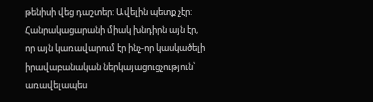թենիսի վեց դաշտեր: Ավելին պետք չէր:
Հանրակացարանի միակ խնդիրն այն էր, որ այն կառավարում էր ինչ-որ կասկածելի իրավաբանական ներկայացուցչություն՝ առավելապես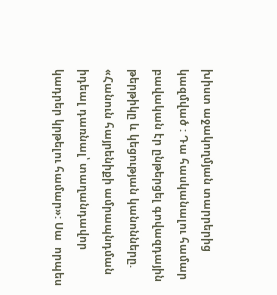խիստ աջակողմյան տարրերից կազմված : Դա հասկանալու համար բավական էր ընթերցել գովազդային թերթիկը և կեցության կանոնները. «Հանուն հայրենիքի ամրապնդման իդեալ դառնալ՝ տաղանդավոր կադրեր կրթելու համար»: Սա  որպես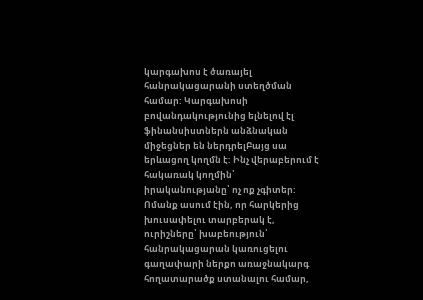կարգախոս է ծառայել հանրակացարանի ստեղծման համար: Կարգախոսի բովանդակությունից ելնելով էլ ֆինանսիստներն անձնական միջեցներ են ներդրելԲայց սա երևացող կողմն է: Ինչ վերաբերում է հակառակ կողմին՝ իրականությանը՝ ոչ ոք չգիտեր: Ոմանք ասում էին, որ հարկերից խուսափելու տարբերակ է, ուրիշները՝ խաբեություն՝ հանրակացարան կառուցելու գաղափարի ներքո առաջնակարգ հողատարածք ստանալու համար,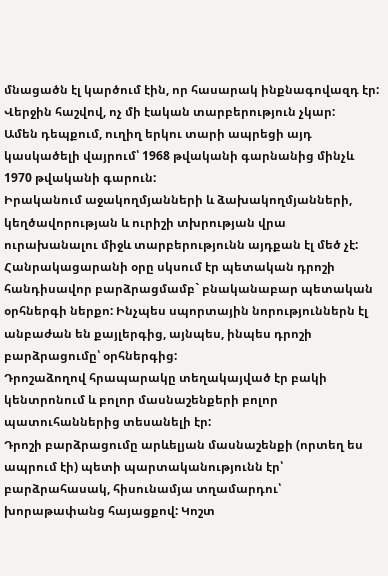մնացածն էլ կարծում էին, որ հասարակ ինքնագովազդ էր: Վերջին հաշվով, ոչ մի էական տարբերություն չկար:
Ամեն դեպքում, ուղիղ երկու տարի ապրեցի այդ կասկածելի վայրում՝ 1968 թվականի գարնանից մինչև 1970 թվականի գարուն:
Իրականում աջակողմյանների և ձախակողմյանների, կեղծավորության և ուրիշի տխրության վրա ուրախանալու միջև տարբերությունն այդքան էլ մեծ չէ:
Հանրակացարանի օրը սկսում էր պետական դրոշի հանդիսավոր բարձրացմամբ` բնականաբար պետական օրհներգի ներքո: Ինչպես սպորտային նորություններն էլ անբաժան են քայլերգից, այնպես, ինպես դրոշի բարձրացումը՝ օրհներգից:
Դրոշաձողով հրապարակը տեղակայված էր բակի կենտրոնում և բոլոր մասնաշենքերի բոլոր պատուհաններից տեսանելի էր:
Դրոշի բարձրացումը արևելյան մասնաշենքի (որտեղ ես ապրում էի) պետի պարտականությունն էր՝ բարձրահասակ, հիսունամյա տղամարդու՝ խորաթափանց հայացքով: Կոշտ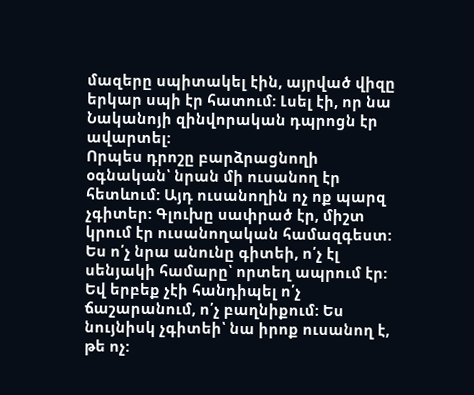մազերը սպիտակել էին, այրված վիզը երկար սպի էր հատում: Լսել էի, որ նա Նականոյի զինվորական դպրոցն էր ավարտել:
Որպես դրոշը բարձրացնողի օգնական՝ նրան մի ուսանող էր հետևում: Այդ ուսանողին ոչ ոք պարզ չգիտեր: Գլուխը սափրած էր, միշտ կրում էր ուսանողական համազգեստ: Ես ո՛չ նրա անունը գիտեի, ո՛չ էլ սենյակի համարը՝ որտեղ ապրում էր: Եվ երբեք չէի հանդիպել ո՛չ ճաշարանում, ո՛չ բաղնիքում: Ես նույնիսկ չգիտեի՝ նա իրոք ուսանող է, թե ոչ: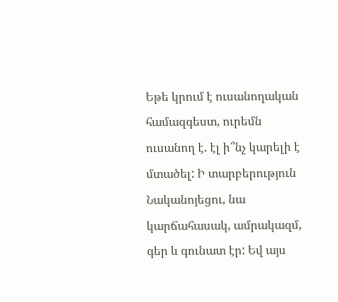Եթե կրում է ուսանողական համազգեստ, ուրեմն ուսանող է. էլ ի՞նչ կարելի է մտածել: Ի տարբերություն Նականոյեցու, նա կարճահասակ, ամրակազմ, գեր և գունատ էր: Եվ այս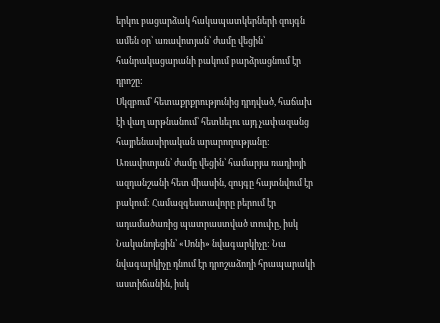երկու բացարձակ հակապատկերների զույգն ամեն օր՝ առավոտյան՝ ժամը վեցին՝ հանրակացարանի բակում բարձրացնում էր դրոշը:
Սկզբում՝ հետաքրքրությունից դրդված, հաճախ էի վաղ արթնանում՝ հետևելու այդ չափազանց հայրենասիրական արարողությանը: Առավոտյան՝ ժամը վեցին՝ համարյա ռադիոյի ազդանշանի հետ միասին, զույգը հայտնվում էր բակում: Համազգեստավորը բերում էր ադամածառից պատրաստված տուփը, իսկ Նականոյեցին՝ «Սոնի» նվագարկիչը: Նա նվագարկիչը դնում էր դրոշաձողի հրապարակի աստիճանին, իսկ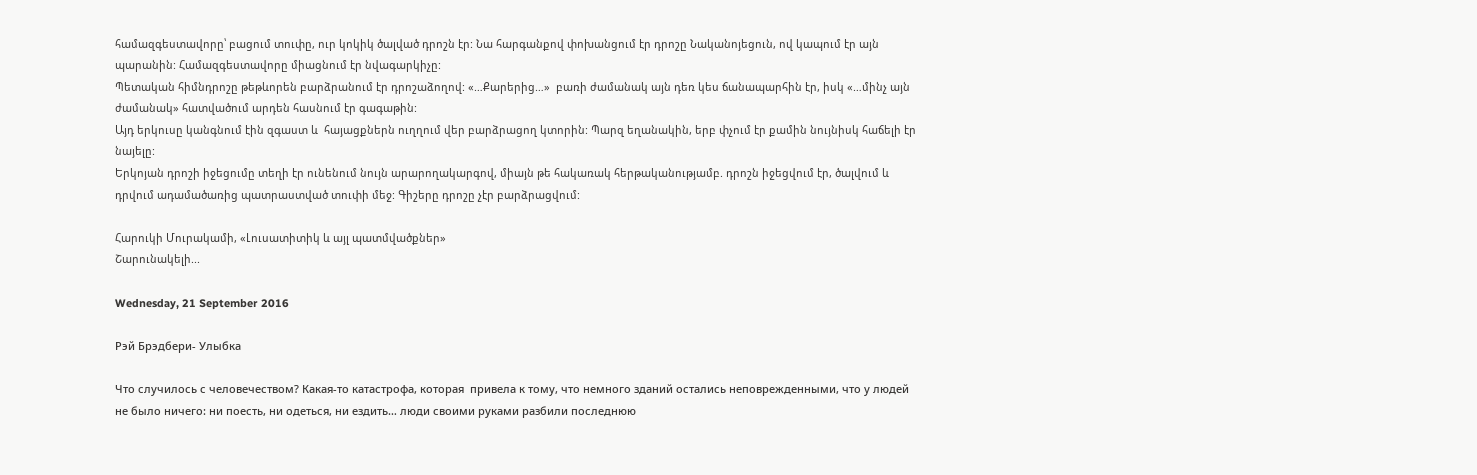համազգեստավորը՝ բացում տուփը, ուր կոկիկ ծալված դրոշն էր: Նա հարգանքով փոխանցում էր դրոշը Նականոյեցուն, ով կապում էր այն պարանին: Համազգեստավորը միացնում էր նվագարկիչը:
Պետական հիմնդրոշը թեթևորեն բարձրանում էր դրոշաձողով: «…Քարերից…»  բառի ժամանակ այն դեռ կես ճանապարհին էր, իսկ «…մինչ այն ժամանակ» հատվածում արդեն հասնում էր գագաթին:
Այդ երկուսը կանգնում էին զգաստ և  հայացքներն ուղղում վեր բարձրացող կտորին: Պարզ եղանակին, երբ փչում էր քամին նույնիսկ հաճելի էր նայելը:
Երկոյան դրոշի իջեցումը տեղի էր ունենում նույն արարողակարգով, միայն թե հակառակ հերթականությամբ. դրոշն իջեցվում էր, ծալվում և դրվում ադամածառից պատրաստված տուփի մեջ: Գիշերը դրոշը չէր բարձրացվում:

Հարուկի Մուրակամի, «Լուսատիտիկ և այլ պատմվածքներ»
Շարունակելի...

Wednesday, 21 September 2016

Рэй Брэдбери- Улыбка

Что случилось с человечеством? Какая-то катастрофа, которая  привела к тому, что немного зданий остались неповрежденными, что у людей не было ничего: ни поесть, ни одеться, ни ездить… люди своими руками разбили последнюю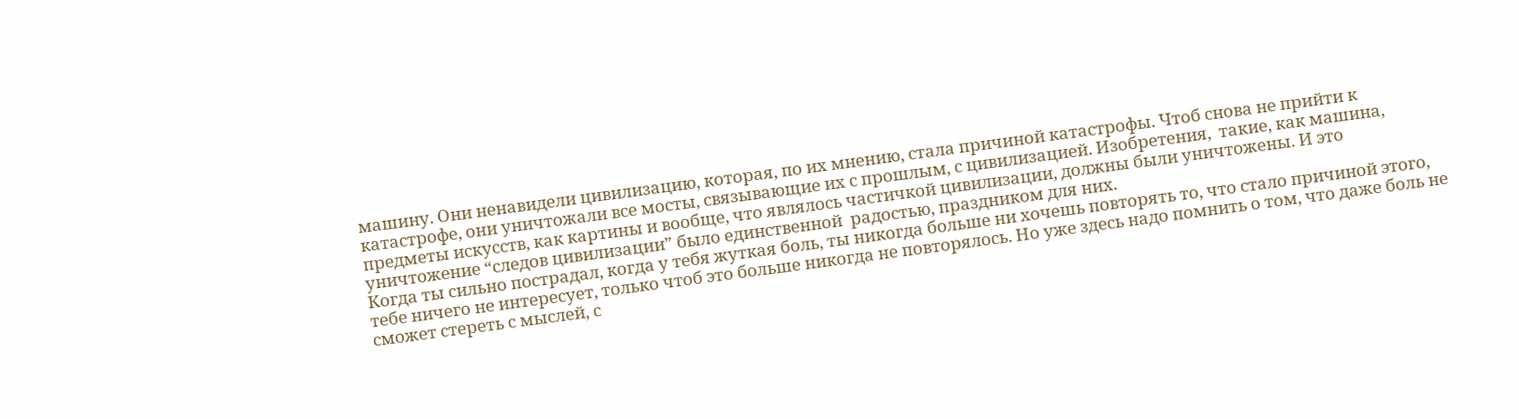машину. Они ненавидели цивилизацию, которая, по их мнению, стала причиной катастрофы. Чтоб снова не прийти к катастрофе, они уничтожали все мосты, связывающие их с прошлым, с цивилизацией. Изобретения,  такие, как машина, предметы искусств, как картины и вообще, что являлось частичкой цивилизации, должны были уничтожены. И это уничтожение “следов цивилизации” было единственной  радостью, праздником для них.
Когда ты сильно пострадал, когда у тебя жуткая боль, ты никогда больше ни хочешь повторять то, что стало причиной этого, тебе ничего не интересует, только чтоб это больше никогда не повторялось. Но уже здесь надо помнить о том, что даже боль не сможет стереть с мыслей, с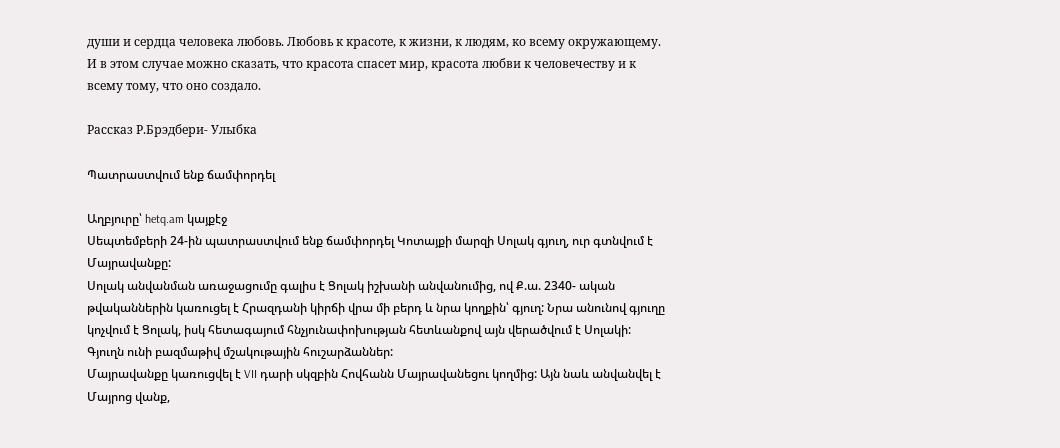души и сердца человека любовь. Любовь к красоте, к жизни, к людям, ко всему окружающему. И в этом случае можно сказать, что красота спасет мир, красота любви к человечеству и к всему тому, что оно создало.

Рассказ Р.Брэдбери- Улыбка

Պատրաստվում ենք ճամփորդել

Աղբյուրը՝ hetq.am կայքէջ
Սեպտեմբերի 24-ին պատրաստվում ենք ճամփորդել Կոտայքի մարզի Սոլակ գյուղ, ուր գտնվում է Մայրավանքը:
Սոլակ անվանման առաջացումը գալիս է Ցոլակ իշխանի անվանումից, ով Ք.ա. 2340- ական թվականներին կառուցել է Հրազդանի կիրճի վրա մի բերդ և նրա կողքին՝ գյուղ: Նրա անունով գյուղը կոչվում է Ցոլակ, իսկ հետագայում հնչյունափոխության հետևանքով այն վերածվում է Սոլակի: Գյուղն ունի բազմաթիվ մշակութային հուշարձաններ:
Մայրավանքը կառուցվել է VII դարի սկզբին Հովհանն Մայրավանեցու կողմից: Այն նաև անվանվել է Մայրոց վանք,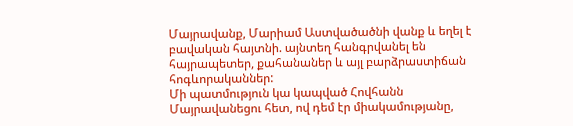Մայրավանք, Մարիամ Աստվածածնի վանք և եղել է բավական հայտնի. այնտեղ հանգրվանել են հայրապետեր, քահանաներ և այլ բարձրաստիճան հոգևորականներ:
Մի պատմություն կա կապված Հովհանն Մայրավանեցու հետ, ով դեմ էր միակամությանը,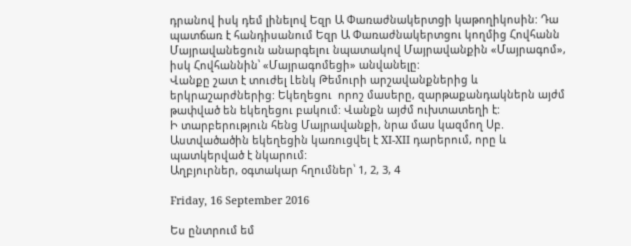դրանով իսկ դեմ լինելով Եզր Ա Փառաժնակերտցի կաթողիկոսին: Դա պատճառ է հանդիսանում Եզր Ա Փառաժնակերտցու կողմից Հովհանն Մայրավանեցուն անարգելու նպատակով Մայրավանքին «Մայրագոմ», իսկ Հովհաննին՝ «Մայրագոմեցի» անվանելը:
Վանքը շատ է տուժել Լենկ Թեմուրի արշավանքներից և երկրաշարժներից: Եկեղեցու  որոշ մասերը, զարթաքանդակներն այժմ թափված են եկեղեցու բակում: Վանքն այժմ ուխտատեղի է:
Ի տարբերություն հենց Մայրավանքի, նրա մաս կազմող Սբ. Աստվածածին եկեղեցին կառուցվել է XI-XII դարերում, որը և պատկերված է նկարում:
Աղբյուրներ, օգտակար հղումներ՝ 1, 2, 3, 4

Friday, 16 September 2016

Ես ընտրում եմ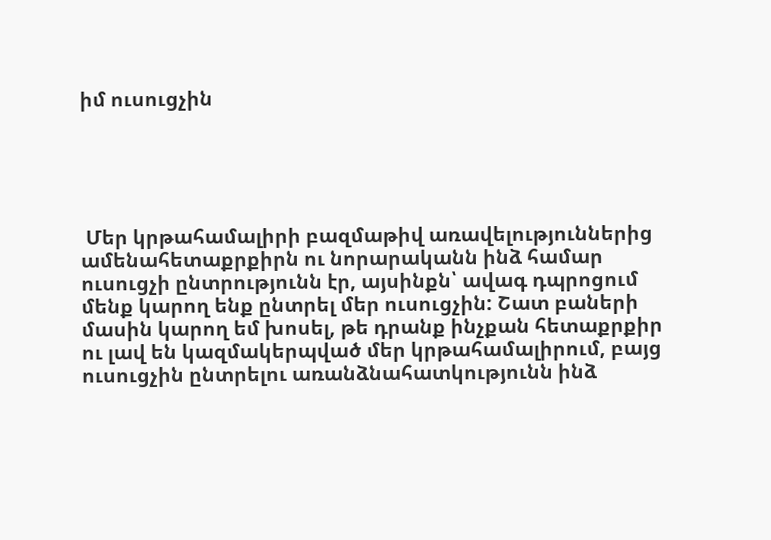իմ ուսուցչին





 Մեր կրթահամալիրի բազմաթիվ առավելություններից ամենահետաքրքիրն ու նորարականն ինձ համար ուսուցչի ընտրությունն էր, այսինքն՝ ավագ դպրոցում մենք կարող ենք ընտրել մեր ուսուցչին: Շատ բաների մասին կարող եմ խոսել, թե դրանք ինչքան հետաքրքիր ու լավ են կազմակերպված մեր կրթահամալիրում, բայց ուսուցչին ընտրելու առանձնահատկությունն ինձ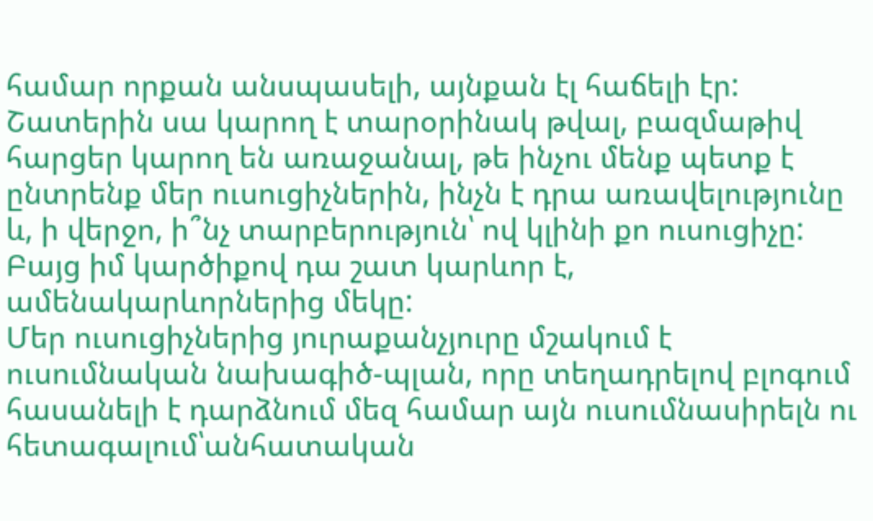համար որքան անսպասելի, այնքան էլ հաճելի էր: Շատերին սա կարող է տարօրինակ թվալ, բազմաթիվ հարցեր կարող են առաջանալ, թե ինչու մենք պետք է ընտրենք մեր ուսուցիչներին, ինչն է դրա առավելությունը և, ի վերջո, ի՞նչ տարբերություն՝ ով կլինի քո ուսուցիչը: Բայց իմ կարծիքով դա շատ կարևոր է,  ամենակարևորներից մեկը:
Մեր ուսուցիչներից յուրաքանչյուրը մշակում է ուսումնական նախագիծ-պլան, որը տեղադրելով բլոգում հասանելի է դարձնում մեզ համար այն ուսումնասիրելն ու հետագալում՝անհատական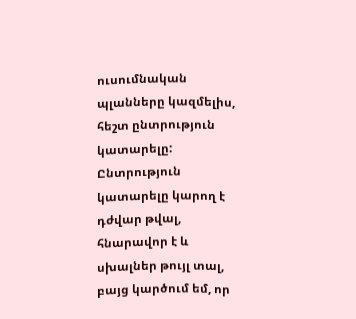ուսումնական պլանները կազմելիս, հեշտ ընտրություն կատարելը: Ընտրություն կատարելը կարող է դժվար թվալ, հնարավոր է և սխալներ թույլ տալ, բայց կարծում եմ, որ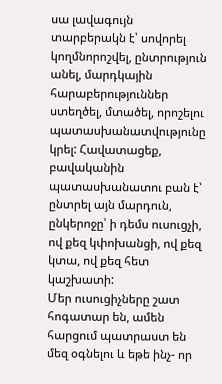սա լավագույն տարբերակն է՝ սովորել կողմնորոշվել, ընտրություն անել, մարդկային հարաբերություններ ստեղծել, մտածել, որոշելու պատասխանատվությունը կրել: Հավատացեք, բավականին պատասխանատու բան է՝ ընտրել այն մարդուն, ընկերոջը՝ ի դեմս ուսուցչի, ով քեզ կփոխանցի, ով քեզ կտա, ով քեզ հետ կաշխատի:
Մեր ուսուցիչները շատ հոգատար են, ամեն հարցում պատրաստ են մեզ օգնելու և եթե ինչ- որ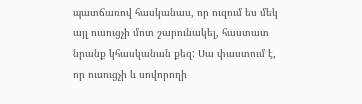պատճառով հասկանաս, որ ուզում ես մեկ այլ ուսուցչի մոտ շարունակել, հաստատ նրանք կհասկանան քեզ: Սա փաստում է, որ ուսուցչի և սովորողի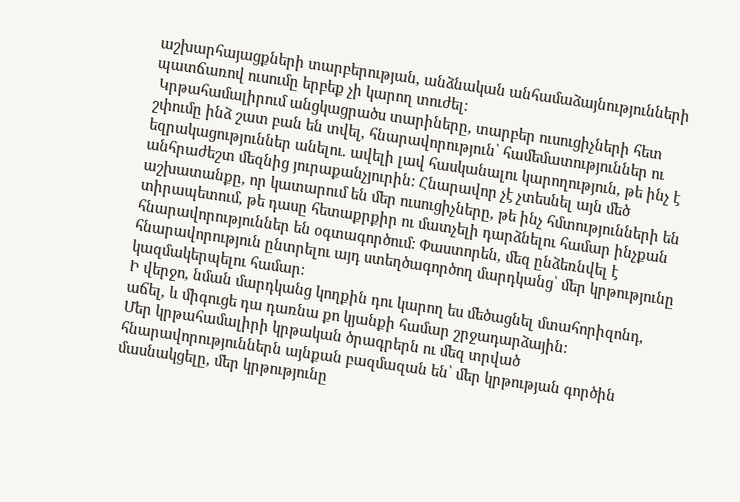աշխարհայացքների տարբերության, անձնական անհամաձայնությունների պատճառով ուսումը երբեք չի կարող տուժել:
 Կրթահամալիրում անցկացրածս տարիները, տարբեր ուսուցիչների հետ շփումը ինձ շատ բան են տվել, հնարավորություն՝ համեմատություններ ու եզրակացություններ անելու. ավելի լավ հասկանալու կարողություն, թե ինչ է անհրաժեշտ մեզնից յուրաքանչյուրին: Հնարավոր չէ չտեսնել այն մեծ աշխատանքը, որ կատարում են մեր ուսուցիչները, թե ինչ հմտությունների են տիրապետում, թե դասը հետաքրքիր ու մատչելի դարձնելու համար ինչքան հնարավորություններ են օգտագործում: Փաստորեն, մեզ ընձեռնվել է հնարավորություն ընտրելու այդ ստեղծագործող մարդկանց՝ մեր կրթությունը կազմակերպելու համար:
Ի վերջո, նման մարդկանց կողքին դու կարող ես մեծացնել մտահորիզոնդ, աճել, և միգուցե դա դառնա քո կյանքի համար շրջադարձային:
Մեր կրթահամալիրի կրթական ծրագրերն ու մեզ տրված հնարավորություններն այնքան բազմազան են՝ մեր կրթության գործին մասնակցելը, մեր կրթությունը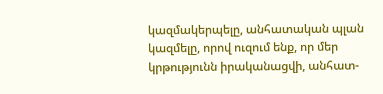կազմակերպելը, անհատական պլան կազմելը, որով ուզում ենք, որ մեր կրթությունն իրականացվի, անհատ-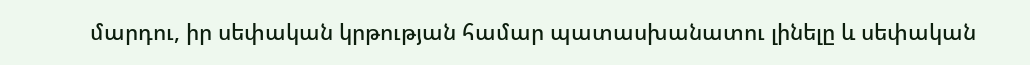մարդու, իր սեփական կրթության համար պատասխանատու լինելը և սեփական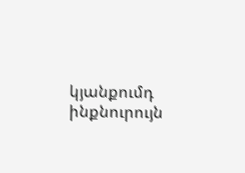կյանքումդ ինքնուրույն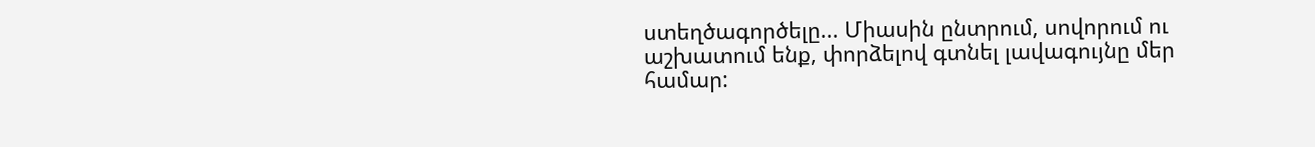ստեղծագործելը... Միասին ընտրում, սովորում ու աշխատում ենք, փորձելով գտնել լավագույնը մեր համար: